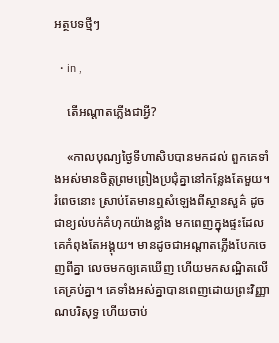អត្ថបទថ្មីៗ

  • in ,

    តើអណ្ដាតភ្លើងជាអ្វី?

    «កាលបុណ្យថ្ងៃទីហាសិបបានមកដល់ ពួកគេទាំងអស់មានចិត្តព្រមព្រៀងប្រជុំគ្នានៅកន្លែងតែមួយ។ រំពេចនោះ ស្រាប់តែមានឮសំឡេងពីស្ថានសួគ៌ ដូចជាខ្យល់បក់គំហុកយ៉ាងខ្លាំង មកពេញក្នុងផ្ទះដែលគេកំពុងតែអង្គុយ។ មានដូចជាអណ្ដាតភ្លើងបែកចេញពីគ្នា លេចមកឲ្យគេឃើញ ហើយមកសណ្ឋិតលើគេគ្រប់គ្នា។ គេទាំងអស់គ្នាបានពេញដោយព្រះវិញ្ញាណបរិសុទ្ធ ហើយចាប់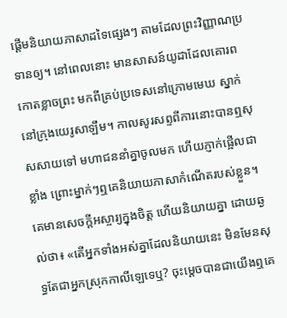ផ្ដើមនិយាយភាសាដទៃផ្សេងៗ តាមដែលព្រះវិញ្ញាណប្រទានឲ្យ។ នៅពេលនោះ មានសាសន៍យូដាដែលគោរពកោតខ្លាចព្រះ មកពីគ្រប់ប្រទេសនៅក្រោមមេឃ ស្នាក់នៅក្រុងយេរូសាឡឹម។ កាលសូរសព្ទពីការនោះបានឮសុសសាយទៅ មហាជននាំគ្នាចូលមក ហើយភ្ញាក់ផ្អើលជាខ្លាំង ព្រោះម្នាក់ៗឮគេនិយាយភាសាកំណើតរបស់ខ្លួន។ គេមានសេចក្តីអស្ចារ្យក្នុងចិត្ត ហើយនិយាយគ្នា ដោយឆ្ងល់ថា៖ «តើអ្នកទាំងអស់គ្នាដែលនិយាយនេះ មិនមែនសុទ្ធតែជាអ្នកស្រុកកាលី‌ឡេទេឬ? ចុះម្ដេចបានជាយើងឮគេ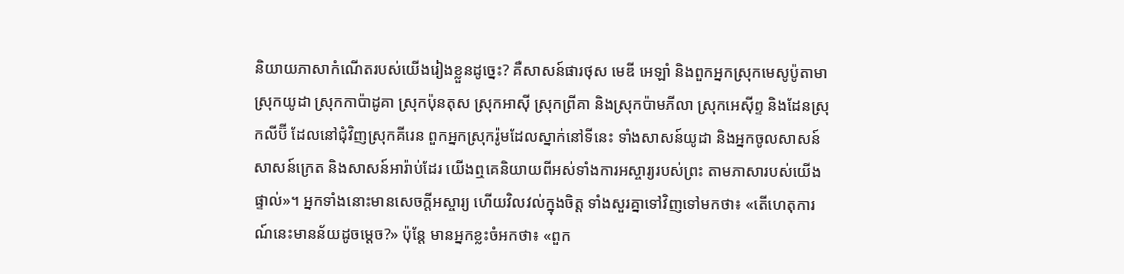និយាយភាសាកំណើតរបស់យើងរៀងខ្លួនដូច្នេះ? គឺសាសន៍ផារថុស មេឌី អេឡាំ និងពួកអ្នកស្រុកមេសូ‌ប៉ូតា‌មា ស្រុកយូដា ស្រុកកាប៉ា‌ដូគា ស្រុកប៉ុន‌តុស ស្រុកអាស៊ី ស្រុកព្រីគា និងស្រុកប៉ាម‌ភីលា ស្រុកអេស៊ីព្ទ និងដែនស្រុកលីប៊ី ដែលនៅជុំវិញស្រុកគីរេន ពួកអ្នកស្រុករ៉ូមដែលស្នាក់នៅទីនេះ ទាំងសាសន៍យូដា និងអ្នកចូលសាសន៍ សាសន៍ក្រេត និងសាសន៍អារ៉ាប់ដែរ យើងឮគេនិយាយពីអស់ទាំងការអស្ចារ្យរបស់ព្រះ តាមភាសារបស់យើងផ្ទាល់»។ អ្នកទាំងនោះមានសេចក្តីអស្ចារ្យ ហើយវិល‌វល់ក្នុងចិត្ត ទាំងសួរគ្នាទៅវិញទៅមកថា៖ «តើហេតុការណ៍នេះមានន័យដូចម្ដេច?» ប៉ុន្តែ មានអ្នកខ្លះចំអកថា៖ «ពួក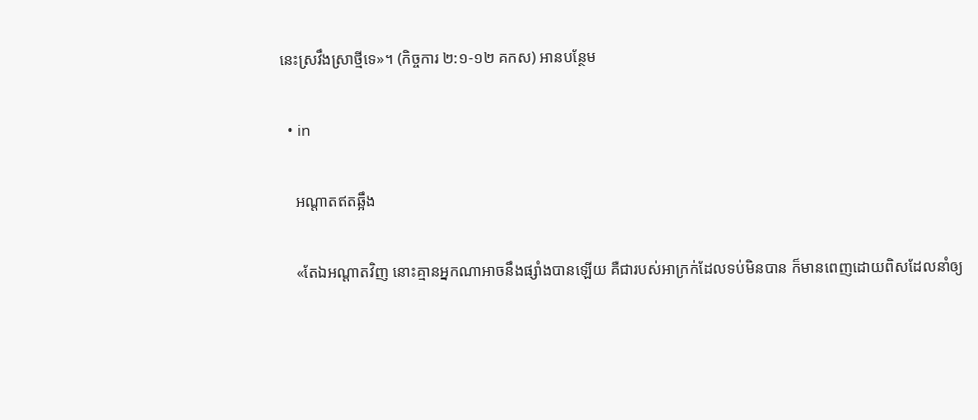នេះស្រវឹងស្រាថ្មីទេ»។ (កិច្ចការ ២:១-១២ គកស) អានបន្ថែម

  • in

    អណ្ដាតឥតឆ្អឹង

    «តែឯអណ្ដាតវិញ នោះគ្មានអ្នកណាអាចនឹងផ្សាំងបានឡើយ គឺជារបស់អាក្រក់ដែលទប់មិនបាន ក៏មានពេញដោយពិសដែលនាំឲ្យ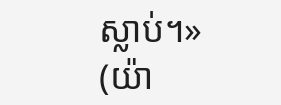ស្លាប់។» (យ៉ា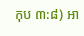កុប ៣:៨) អា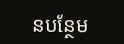នបន្ថែម